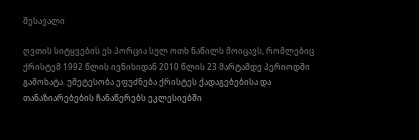შესავალი

ღვთის სიტყვების ეს პორცია სულ ოთხ ნაწილს მოიცავს, რომლებიც ქრისტემ 1992 წლის ივნისიდან 2010 წლის 23 მარტამდე პერიოდში გამოხატა. უმეტესობა ეფუძნება ქრისტეს ქადაგებებისა და თანაზიარებების ჩანაწერებს ეკლესიებში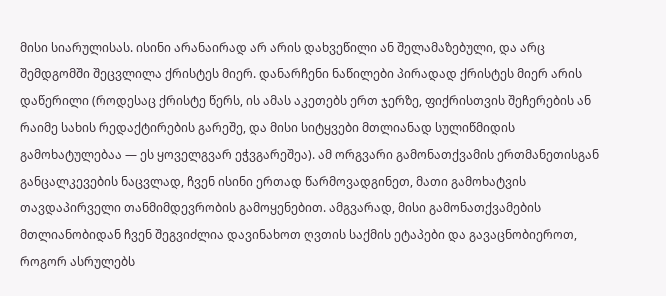მისი სიარულისას. ისინი არანაირად არ არის დახვეწილი ან შელამაზებული, და არც შემდგომში შეცვლილა ქრისტეს მიერ. დანარჩენი ნაწილები პირადად ქრისტეს მიერ არის დაწერილი (როდესაც ქრისტე წერს, ის ამას აკეთებს ერთ ჯერზე, ფიქრისთვის შეჩერების ან რაიმე სახის რედაქტირების გარეშე, და მისი სიტყვები მთლიანად სულიწმიდის გამოხატულებაა — ეს ყოველგვარ ეჭვგარეშეა). ამ ორგვარი გამონათქვამის ერთმანეთისგან განცალკევების ნაცვლად, ჩვენ ისინი ერთად წარმოვადგინეთ, მათი გამოხატვის თავდაპირველი თანმიმდევრობის გამოყენებით. ამგვარად, მისი გამონათქვამების მთლიანობიდან ჩვენ შეგვიძლია დავინახოთ ღვთის საქმის ეტაპები და გავაცნობიეროთ, როგორ ასრულებს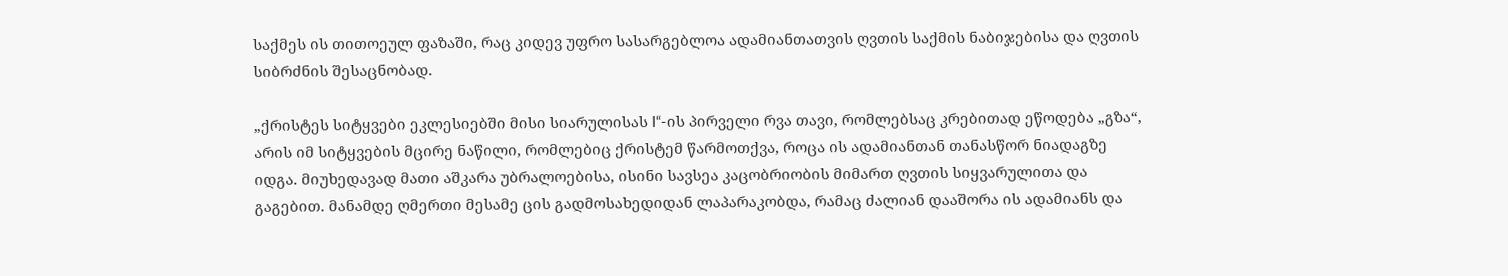საქმეს ის თითოეულ ფაზაში, რაც კიდევ უფრო სასარგებლოა ადამიანთათვის ღვთის საქმის ნაბიჯებისა და ღვთის სიბრძნის შესაცნობად.

„ქრისტეს სიტყვები ეკლესიებში მისი სიარულისას I“-ის პირველი რვა თავი, რომლებსაც კრებითად ეწოდება „გზა“, არის იმ სიტყვების მცირე ნაწილი, რომლებიც ქრისტემ წარმოთქვა, როცა ის ადამიანთან თანასწორ ნიადაგზე იდგა. მიუხედავად მათი აშკარა უბრალოებისა, ისინი სავსეა კაცობრიობის მიმართ ღვთის სიყვარულითა და გაგებით. მანამდე ღმერთი მესამე ცის გადმოსახედიდან ლაპარაკობდა, რამაც ძალიან დააშორა ის ადამიანს და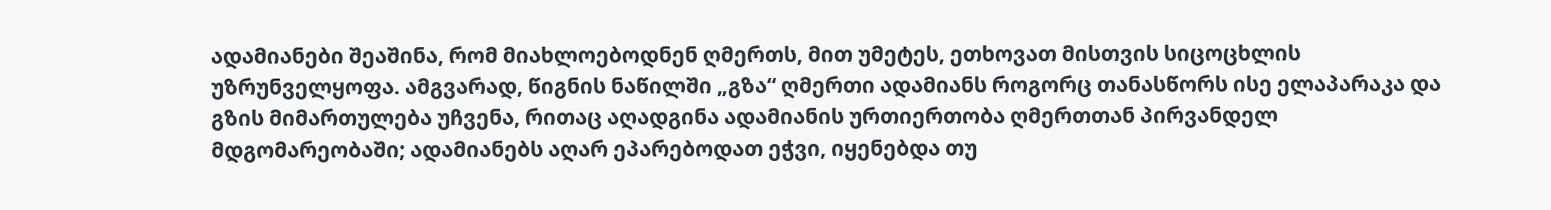ადამიანები შეაშინა, რომ მიახლოებოდნენ ღმერთს, მით უმეტეს, ეთხოვათ მისთვის სიცოცხლის უზრუნველყოფა. ამგვარად, წიგნის ნაწილში „გზა“ ღმერთი ადამიანს როგორც თანასწორს ისე ელაპარაკა და გზის მიმართულება უჩვენა, რითაც აღადგინა ადამიანის ურთიერთობა ღმერთთან პირვანდელ მდგომარეობაში; ადამიანებს აღარ ეპარებოდათ ეჭვი, იყენებდა თუ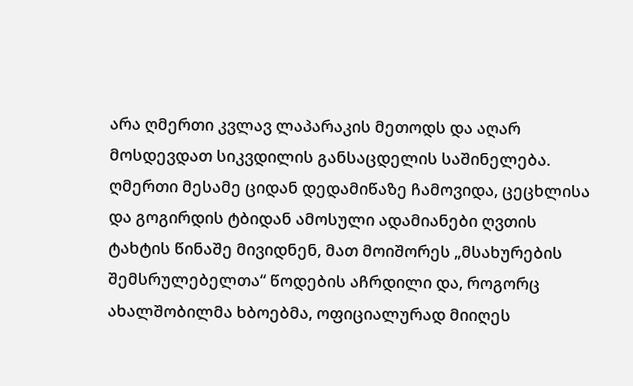არა ღმერთი კვლავ ლაპარაკის მეთოდს და აღარ მოსდევდათ სიკვდილის განსაცდელის საშინელება. ღმერთი მესამე ციდან დედამიწაზე ჩამოვიდა, ცეცხლისა და გოგირდის ტბიდან ამოსული ადამიანები ღვთის ტახტის წინაშე მივიდნენ, მათ მოიშორეს „მსახურების შემსრულებელთა“ წოდების აჩრდილი და, როგორც ახალშობილმა ხბოებმა, ოფიციალურად მიიღეს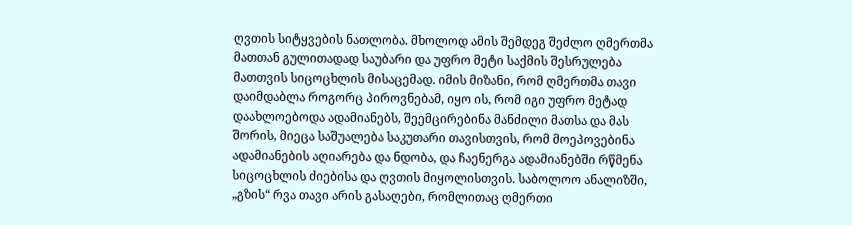ღვთის სიტყვების ნათლობა. მხოლოდ ამის შემდეგ შეძლო ღმერთმა მათთან გულითადად საუბარი და უფრო მეტი საქმის შესრულება მათთვის სიცოცხლის მისაცემად. იმის მიზანი, რომ ღმერთმა თავი დაიმდაბლა როგორც პიროვნებამ, იყო ის, რომ იგი უფრო მეტად დაახლოებოდა ადამიანებს, შეემცირებინა მანძილი მათსა და მას შორის, მიეცა საშუალება საკუთარი თავისთვის, რომ მოეპოვებინა ადამიანების აღიარება და ნდობა, და ჩაენერგა ადამიანებში რწმენა სიცოცხლის ძიებისა და ღვთის მიყოლისთვის. საბოლოო ანალიზში, „გზის“ რვა თავი არის გასაღები, რომლითაც ღმერთი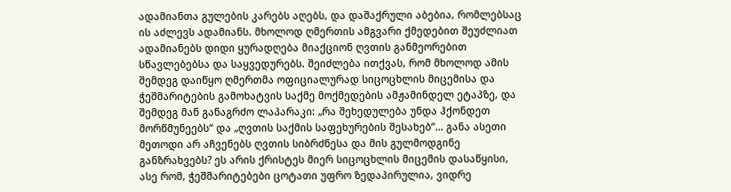ადამიანთა გულების კარებს აღებს, და დაშაქრული აბებია, რომლებსაც ის აძლევს ადამიანს. მხოლოდ ღმერთის ამგვარი ქმედებით შეუძლიათ ადამიანებს დიდი ყურადღება მიაქციონ ღვთის განმეორებით სწავლებებსა და საყვედურებს. შეიძლება ითქვას, რომ მხოლოდ ამის შემდეგ დაიწყო ღმერთმა ოფიციალურად სიცოცხლის მიცემისა და ჭეშმარიტების გამოხატვის საქმე მოქმედების ამჟამინდელ ეტაპზე, და შემდეგ მან განაგრძო ლაპარაკი: „რა შეხედულება უნდა ჰქონდეთ მორწმუნეებს“ და „ღვთის საქმის საფეხურების შესახებ“… განა ასეთი მეთოდი არ აჩვენებს ღვთის სიბრძნესა და მის გულმოდგინე განზრახვებს? ეს არის ქრისტეს მიერ სიცოცხლის მიცემის დასაწყისი, ასე რომ, ჭეშმარიტებები ცოტათი უფრო ზედაპირულია, ვიდრე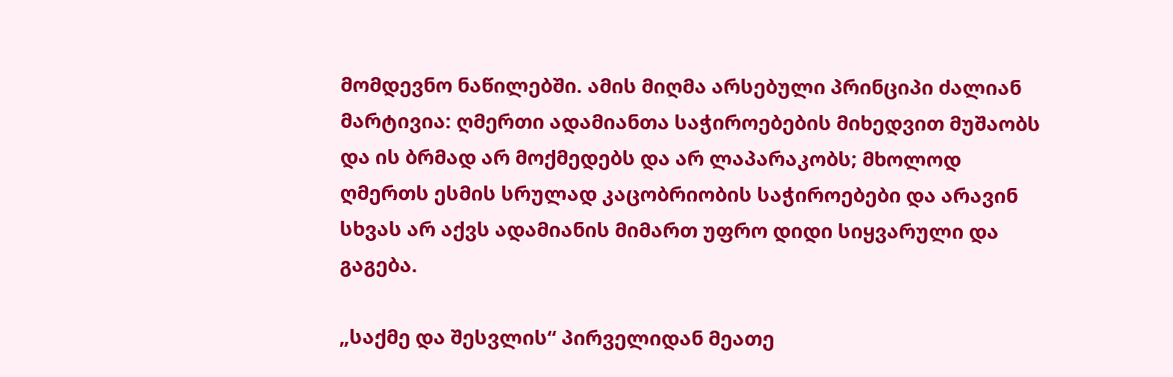მომდევნო ნაწილებში. ამის მიღმა არსებული პრინციპი ძალიან მარტივია: ღმერთი ადამიანთა საჭიროებების მიხედვით მუშაობს და ის ბრმად არ მოქმედებს და არ ლაპარაკობს; მხოლოდ ღმერთს ესმის სრულად კაცობრიობის საჭიროებები და არავინ სხვას არ აქვს ადამიანის მიმართ უფრო დიდი სიყვარული და გაგება.

„საქმე და შესვლის“ პირველიდან მეათე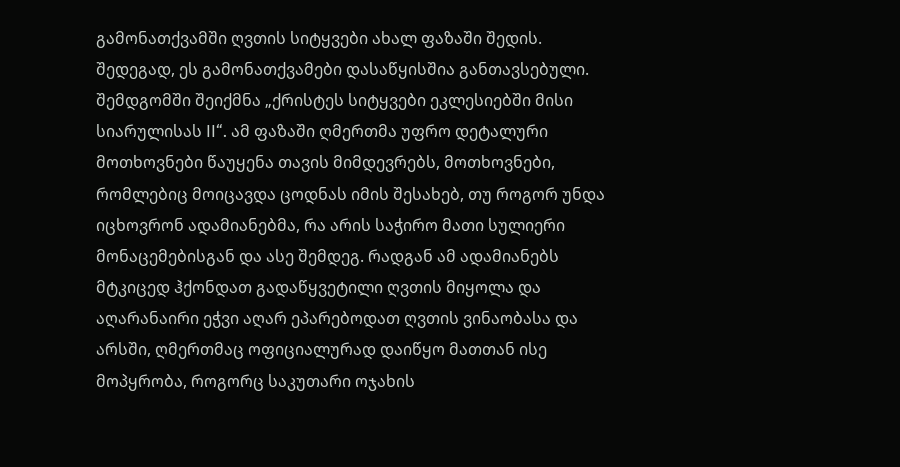გამონათქვამში ღვთის სიტყვები ახალ ფაზაში შედის. შედეგად, ეს გამონათქვამები დასაწყისშია განთავსებული. შემდგომში შეიქმნა „ქრისტეს სიტყვები ეკლესიებში მისი სიარულისას II“. ამ ფაზაში ღმერთმა უფრო დეტალური მოთხოვნები წაუყენა თავის მიმდევრებს, მოთხოვნები, რომლებიც მოიცავდა ცოდნას იმის შესახებ, თუ როგორ უნდა იცხოვრონ ადამიანებმა, რა არის საჭირო მათი სულიერი მონაცემებისგან და ასე შემდეგ. რადგან ამ ადამიანებს მტკიცედ ჰქონდათ გადაწყვეტილი ღვთის მიყოლა და აღარანაირი ეჭვი აღარ ეპარებოდათ ღვთის ვინაობასა და არსში, ღმერთმაც ოფიციალურად დაიწყო მათთან ისე მოპყრობა, როგორც საკუთარი ოჯახის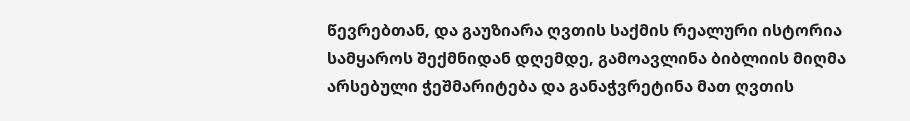წევრებთან, და გაუზიარა ღვთის საქმის რეალური ისტორია სამყაროს შექმნიდან დღემდე, გამოავლინა ბიბლიის მიღმა არსებული ჭეშმარიტება და განაჭვრეტინა მათ ღვთის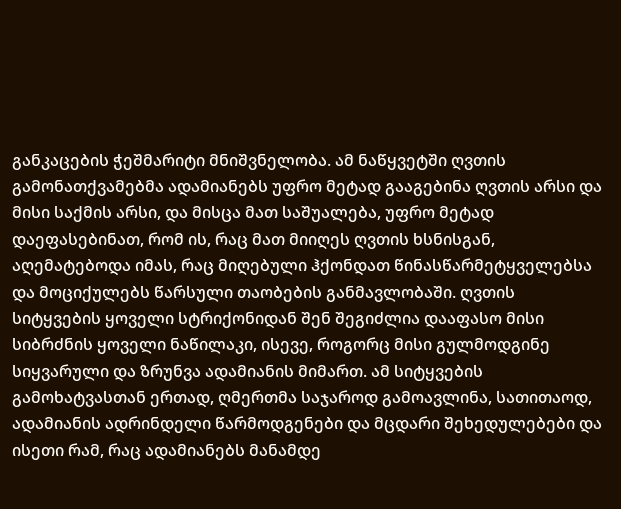განკაცების ჭეშმარიტი მნიშვნელობა. ამ ნაწყვეტში ღვთის გამონათქვამებმა ადამიანებს უფრო მეტად გააგებინა ღვთის არსი და მისი საქმის არსი, და მისცა მათ საშუალება, უფრო მეტად დაეფასებინათ, რომ ის, რაც მათ მიიღეს ღვთის ხსნისგან, აღემატებოდა იმას, რაც მიღებული ჰქონდათ წინასწარმეტყველებსა და მოციქულებს წარსული თაობების განმავლობაში. ღვთის სიტყვების ყოველი სტრიქონიდან შენ შეგიძლია დააფასო მისი სიბრძნის ყოველი ნაწილაკი, ისევე, როგორც მისი გულმოდგინე სიყვარული და ზრუნვა ადამიანის მიმართ. ამ სიტყვების გამოხატვასთან ერთად, ღმერთმა საჯაროდ გამოავლინა, სათითაოდ, ადამიანის ადრინდელი წარმოდგენები და მცდარი შეხედულებები და ისეთი რამ, რაც ადამიანებს მანამდე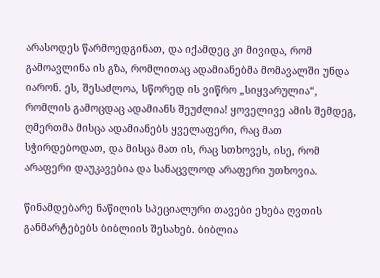არასოდეს წარმოედგინათ, და იქამდეც კი მივიდა, რომ გამოავლინა ის გზა, რომლითაც ადამიანებმა მომავალში უნდა იარონ. ეს, შესაძლოა, სწორედ ის ვიწრო „სიყვარულია“, რომლის გამოცდაც ადამიანს შეუძლია! ყოველივე ამის შემდეგ, ღმერთმა მისცა ადამიანებს ყველაფერი, რაც მათ სჭირდებოდათ, და მისცა მათ ის, რაც სთხოვეს, ისე, რომ არაფერი დაუკავებია და სანაცვლოდ არაფერი უთხოვია.

წინამდებარე ნაწილის სპეციალური თავები ეხება ღვთის განმარტებებს ბიბლიის შესახებ. ბიბლია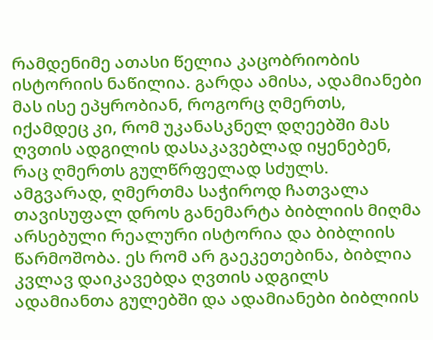რამდენიმე ათასი წელია კაცობრიობის ისტორიის ნაწილია. გარდა ამისა, ადამიანები მას ისე ეპყრობიან, როგორც ღმერთს, იქამდეც კი, რომ უკანასკნელ დღეებში მას ღვთის ადგილის დასაკავებლად იყენებენ, რაც ღმერთს გულწრფელად სძულს. ამგვარად, ღმერთმა საჭიროდ ჩათვალა თავისუფალ დროს განემარტა ბიბლიის მიღმა არსებული რეალური ისტორია და ბიბლიის წარმოშობა. ეს რომ არ გაეკეთებინა, ბიბლია კვლავ დაიკავებდა ღვთის ადგილს ადამიანთა გულებში და ადამიანები ბიბლიის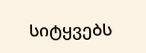სიტყვებს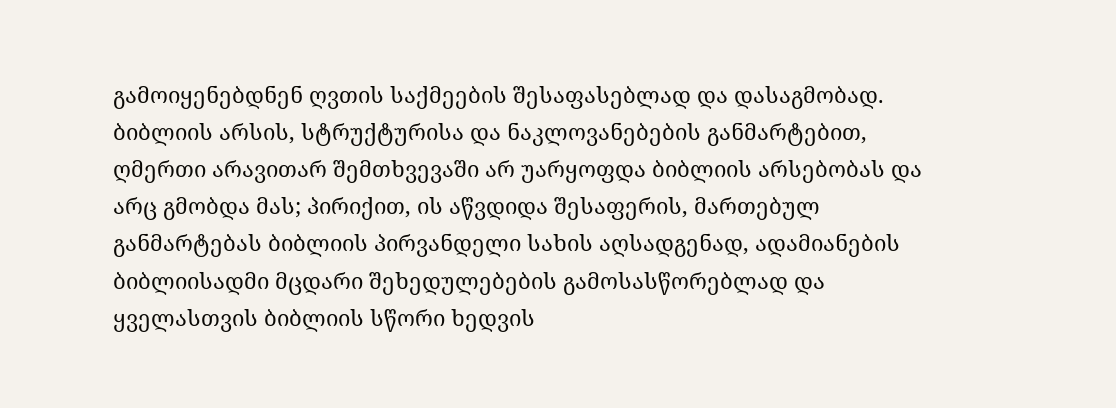გამოიყენებდნენ ღვთის საქმეების შესაფასებლად და დასაგმობად. ბიბლიის არსის, სტრუქტურისა და ნაკლოვანებების განმარტებით, ღმერთი არავითარ შემთხვევაში არ უარყოფდა ბიბლიის არსებობას და არც გმობდა მას; პირიქით, ის აწვდიდა შესაფერის, მართებულ განმარტებას ბიბლიის პირვანდელი სახის აღსადგენად, ადამიანების ბიბლიისადმი მცდარი შეხედულებების გამოსასწორებლად და ყველასთვის ბიბლიის სწორი ხედვის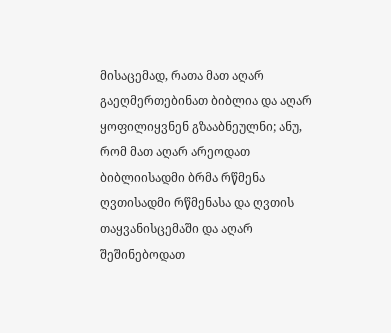მისაცემად, რათა მათ აღარ გაეღმერთებინათ ბიბლია და აღარ ყოფილიყვნენ გზააბნეულნი; ანუ, რომ მათ აღარ არეოდათ ბიბლიისადმი ბრმა რწმენა ღვთისადმი რწმენასა და ღვთის თაყვანისცემაში და აღარ შეშინებოდათ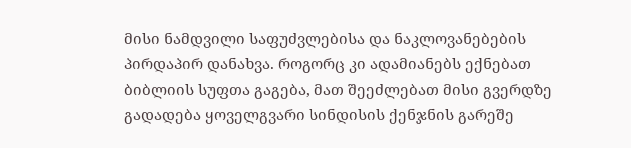მისი ნამდვილი საფუძვლებისა და ნაკლოვანებების პირდაპირ დანახვა. როგორც კი ადამიანებს ექნებათ ბიბლიის სუფთა გაგება, მათ შეეძლებათ მისი გვერდზე გადადება ყოველგვარი სინდისის ქენჯნის გარეშე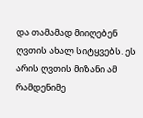და თამამად მიიღებენ ღვთის ახალ სიტყვებს. ეს არის ღვთის მიზანი ამ რამდენიმე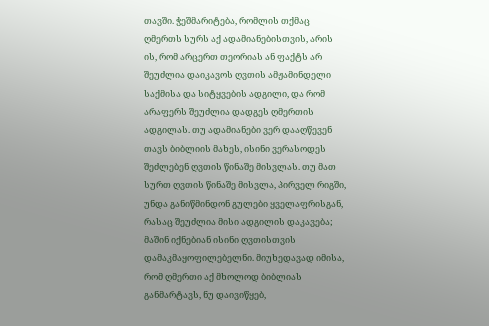თავში. ჭეშმარიტება, რომლის თქმაც ღმერთს სურს აქ ადამიანებისთვის, არის ის, რომ არცერთ თეორიას ან ფაქტს არ შეუძლია დაიკავოს ღვთის ამჟამინდელი საქმისა და სიტყვების ადგილი, და რომ არაფერს შეუძლია დადგეს ღმერთის ადგილას. თუ ადამიანები ვერ დააღწევენ თავს ბიბლიის მახეს, ისინი ვერასოდეს შეძლებენ ღვთის წინაშე მისვლას. თუ მათ სურთ ღვთის წინაშე მისვლა, პირველ რიგში, უნდა განიწმინდონ გულები ყველაფრისგან, რასაც შეუძლია მისი ადგილის დაკავება; მაშინ იქნებიან ისინი ღვთისთვის დამაკმაყოფილებელნი. მიუხედავად იმისა, რომ ღმერთი აქ მხოლოდ ბიბლიას განმარტავს, ნუ დაივიწყებ,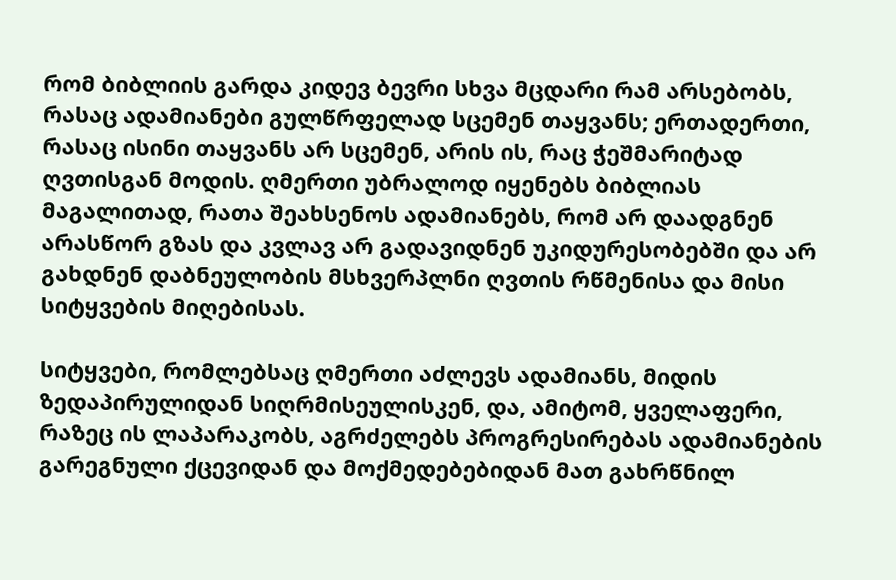რომ ბიბლიის გარდა კიდევ ბევრი სხვა მცდარი რამ არსებობს, რასაც ადამიანები გულწრფელად სცემენ თაყვანს; ერთადერთი, რასაც ისინი თაყვანს არ სცემენ, არის ის, რაც ჭეშმარიტად ღვთისგან მოდის. ღმერთი უბრალოდ იყენებს ბიბლიას მაგალითად, რათა შეახსენოს ადამიანებს, რომ არ დაადგნენ არასწორ გზას და კვლავ არ გადავიდნენ უკიდურესობებში და არ გახდნენ დაბნეულობის მსხვერპლნი ღვთის რწმენისა და მისი სიტყვების მიღებისას.

სიტყვები, რომლებსაც ღმერთი აძლევს ადამიანს, მიდის ზედაპირულიდან სიღრმისეულისკენ, და, ამიტომ, ყველაფერი, რაზეც ის ლაპარაკობს, აგრძელებს პროგრესირებას ადამიანების გარეგნული ქცევიდან და მოქმედებებიდან მათ გახრწნილ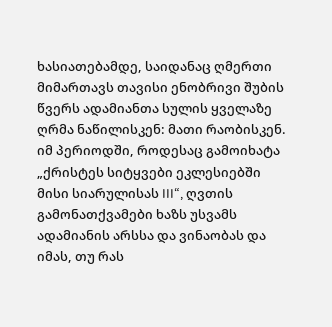ხასიათებამდე, საიდანაც ღმერთი მიმართავს თავისი ენობრივი შუბის წვერს ადამიანთა სულის ყველაზე ღრმა ნაწილისკენ: მათი რაობისკენ. იმ პერიოდში, როდესაც გამოიხატა „ქრისტეს სიტყვები ეკლესიებში მისი სიარულისას III“, ღვთის გამონათქვამები ხაზს უსვამს ადამიანის არსსა და ვინაობას და იმას, თუ რას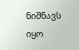ნიშნავს იყო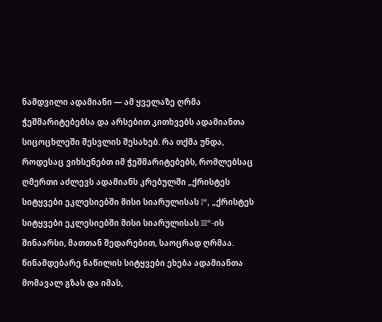ნამდვილი ადამიანი — ამ ყველაზე ღრმა ჭეშმარიტებებსა და არსებით კითხვებს ადამიანთა სიცოცხლეში შესვლის შესახებ. რა თქმა უნდა, როდესაც ვიხსენებთ იმ ჭეშმარიტებებს, რომლებსაც ღმერთი აძლევს ადამიანს კრებულში „ქრისტეს სიტყვები ეკლესიებში მისი სიარულისას I“, „ქრისტეს სიტყვები ეკლესიებში მისი სიარულისას III“-ის შინაარსი, მათთან შედარებით, საოცრად ღრმაა. წინამდებარე ნაწილის სიტყვები ეხება ადამიანთა მომავალ გზას და იმას,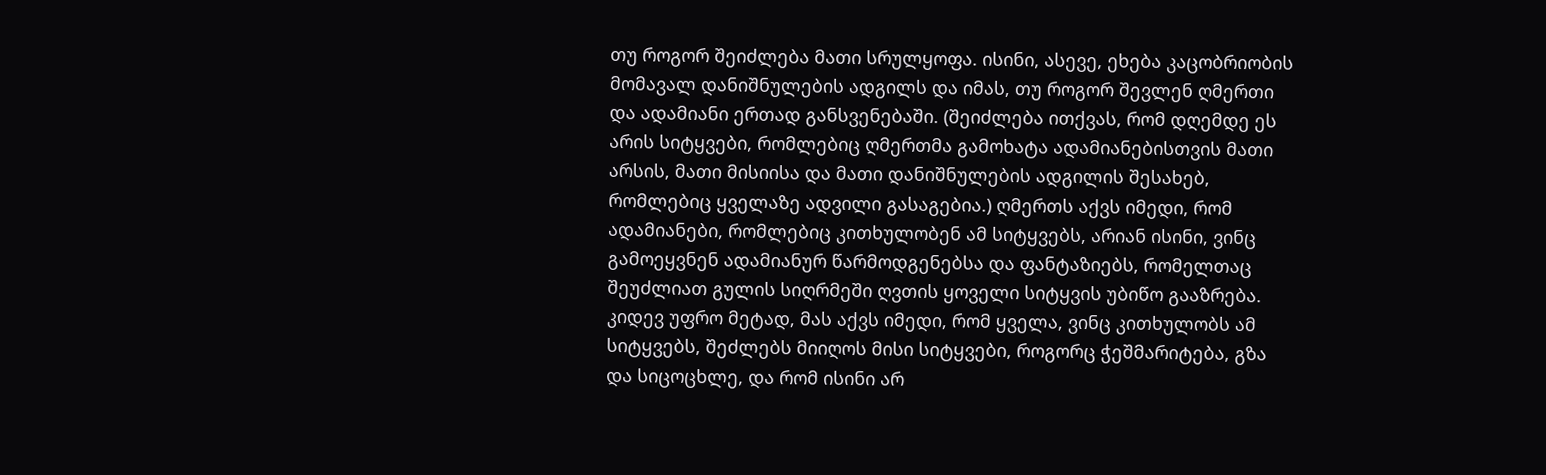თუ როგორ შეიძლება მათი სრულყოფა. ისინი, ასევე, ეხება კაცობრიობის მომავალ დანიშნულების ადგილს და იმას, თუ როგორ შევლენ ღმერთი და ადამიანი ერთად განსვენებაში. (შეიძლება ითქვას, რომ დღემდე ეს არის სიტყვები, რომლებიც ღმერთმა გამოხატა ადამიანებისთვის მათი არსის, მათი მისიისა და მათი დანიშნულების ადგილის შესახებ, რომლებიც ყველაზე ადვილი გასაგებია.) ღმერთს აქვს იმედი, რომ ადამიანები, რომლებიც კითხულობენ ამ სიტყვებს, არიან ისინი, ვინც გამოეყვნენ ადამიანურ წარმოდგენებსა და ფანტაზიებს, რომელთაც შეუძლიათ გულის სიღრმეში ღვთის ყოველი სიტყვის უბიწო გააზრება. კიდევ უფრო მეტად, მას აქვს იმედი, რომ ყველა, ვინც კითხულობს ამ სიტყვებს, შეძლებს მიიღოს მისი სიტყვები, როგორც ჭეშმარიტება, გზა და სიცოცხლე, და რომ ისინი არ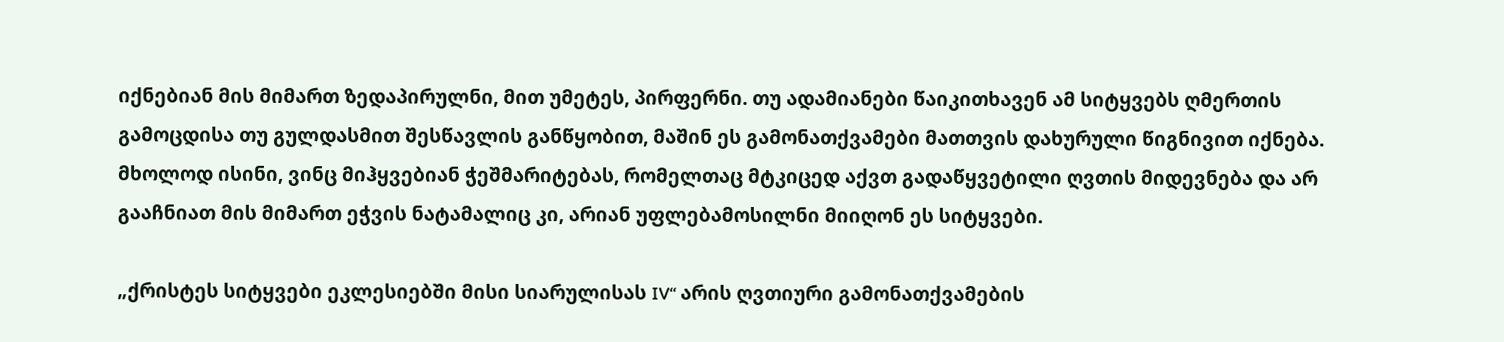იქნებიან მის მიმართ ზედაპირულნი, მით უმეტეს, პირფერნი. თუ ადამიანები წაიკითხავენ ამ სიტყვებს ღმერთის გამოცდისა თუ გულდასმით შესწავლის განწყობით, მაშინ ეს გამონათქვამები მათთვის დახურული წიგნივით იქნება. მხოლოდ ისინი, ვინც მიჰყვებიან ჭეშმარიტებას, რომელთაც მტკიცედ აქვთ გადაწყვეტილი ღვთის მიდევნება და არ გააჩნიათ მის მიმართ ეჭვის ნატამალიც კი, არიან უფლებამოსილნი მიიღონ ეს სიტყვები.

„ქრისტეს სიტყვები ეკლესიებში მისი სიარულისას IV“ არის ღვთიური გამონათქვამების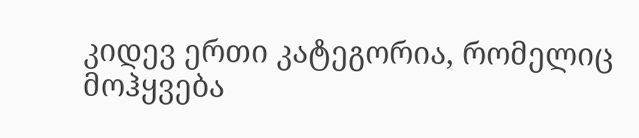კიდევ ერთი კატეგორია, რომელიც მოჰყვება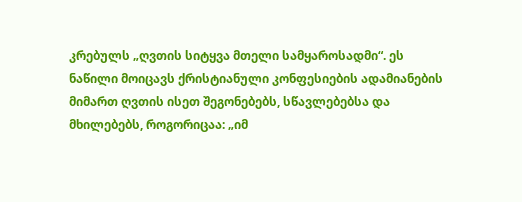კრებულს „ღვთის სიტყვა მთელი სამყაროსადმი“. ეს ნაწილი მოიცავს ქრისტიანული კონფესიების ადამიანების მიმართ ღვთის ისეთ შეგონებებს, სწავლებებსა და მხილებებს, როგორიცაა: „იმ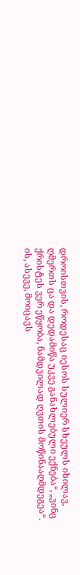დროისთვის, როდესაც იესოს სულიერ სხეულს იხილავ, ღმერთს ცა და დედამიწა უკვე განახლებული ექნება“, „ვინც ქრისტეს ვერ ეწყობა, ნამდვილად ღვთის მოწინააღმდეგეა“. ის, ასევე, მოიცავს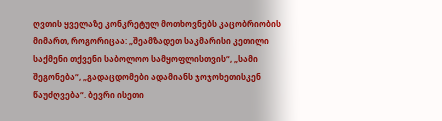ღვთის ყველაზე კონკრეტულ მოთხოვნებს კაცობრიობის მიმართ, როგორიცაა: „შეამზადეთ საკმარისი კეთილი საქმენი თქვენი საბოლოო სამყოფლისთვის“, „სამი შეგონება“, „გადაცდომები ადამიანს ჯოჯოხეთისკენ წაუძღვება“. ბევრი ისეთი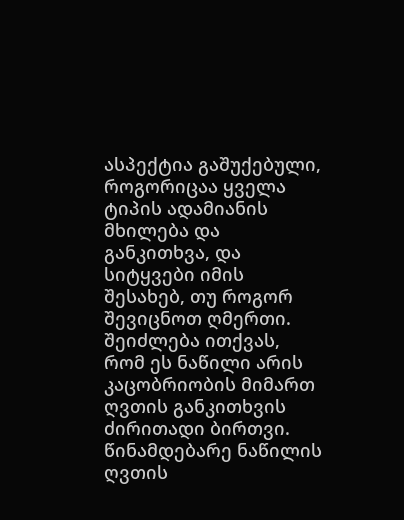ასპექტია გაშუქებული, როგორიცაა ყველა ტიპის ადამიანის მხილება და განკითხვა, და სიტყვები იმის შესახებ, თუ როგორ შევიცნოთ ღმერთი. შეიძლება ითქვას, რომ ეს ნაწილი არის კაცობრიობის მიმართ ღვთის განკითხვის ძირითადი ბირთვი. წინამდებარე ნაწილის ღვთის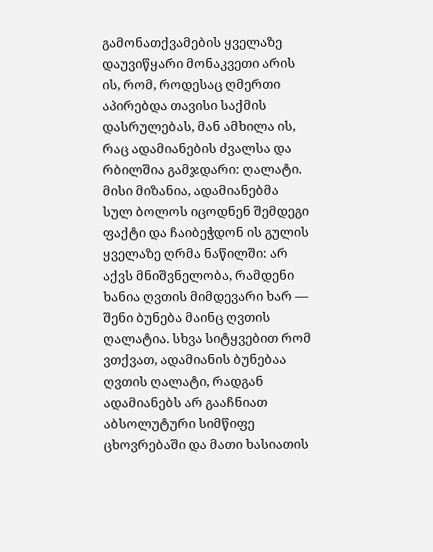გამონათქვამების ყველაზე დაუვიწყარი მონაკვეთი არის ის, რომ, როდესაც ღმერთი აპირებდა თავისი საქმის დასრულებას, მან ამხილა ის, რაც ადამიანების ძვალსა და რბილშია გამჯდარი: ღალატი. მისი მიზანია, ადამიანებმა სულ ბოლოს იცოდნენ შემდეგი ფაქტი და ჩაიბეჭდონ ის გულის ყველაზე ღრმა ნაწილში: არ აქვს მნიშვნელობა, რამდენი ხანია ღვთის მიმდევარი ხარ — შენი ბუნება მაინც ღვთის ღალატია. სხვა სიტყვებით რომ ვთქვათ, ადამიანის ბუნებაა ღვთის ღალატი, რადგან ადამიანებს არ გააჩნიათ აბსოლუტური სიმწიფე ცხოვრებაში და მათი ხასიათის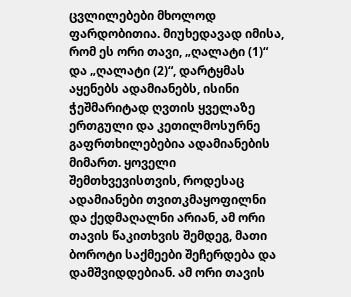ცვლილებები მხოლოდ ფარდობითია. მიუხედავად იმისა, რომ ეს ორი თავი, „ღალატი (1)“ და „ღალატი (2)“, დარტყმას აყენებს ადამიანებს, ისინი ჭეშმარიტად ღვთის ყველაზე ერთგული და კეთილმოსურნე გაფრთხილებებია ადამიანების მიმართ. ყოველი შემთხვევისთვის, როდესაც ადამიანები თვითკმაყოფილნი და ქედმაღალნი არიან, ამ ორი თავის წაკითხვის შემდეგ, მათი ბოროტი საქმეები შეჩერდება და დამშვიდდებიან. ამ ორი თავის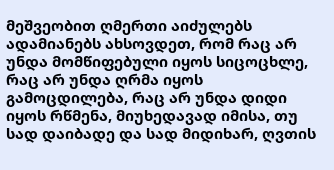მეშვეობით ღმერთი აიძულებს ადამიანებს ახსოვდეთ, რომ რაც არ უნდა მომწიფებული იყოს სიცოცხლე, რაც არ უნდა ღრმა იყოს გამოცდილება, რაც არ უნდა დიდი იყოს რწმენა, მიუხედავად იმისა, თუ სად დაიბადე და სად მიდიხარ, ღვთის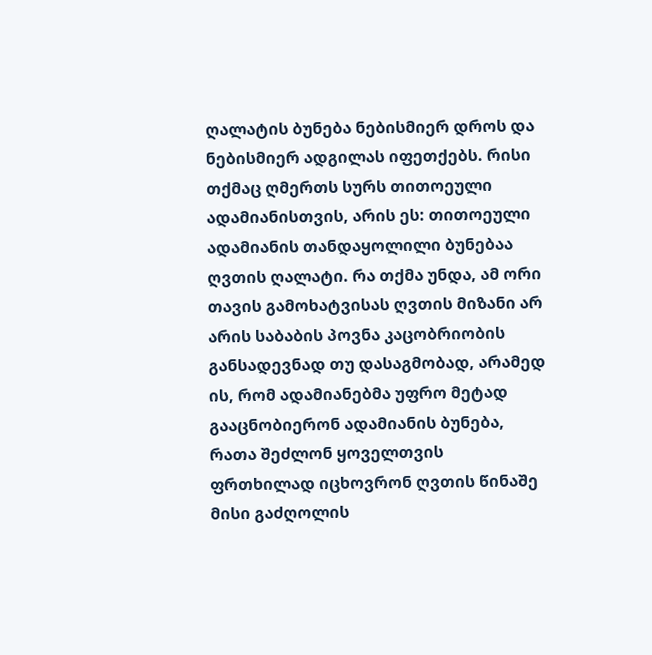ღალატის ბუნება ნებისმიერ დროს და ნებისმიერ ადგილას იფეთქებს. რისი თქმაც ღმერთს სურს თითოეული ადამიანისთვის, არის ეს: თითოეული ადამიანის თანდაყოლილი ბუნებაა ღვთის ღალატი. რა თქმა უნდა, ამ ორი თავის გამოხატვისას ღვთის მიზანი არ არის საბაბის პოვნა კაცობრიობის განსადევნად თუ დასაგმობად, არამედ ის, რომ ადამიანებმა უფრო მეტად გააცნობიერონ ადამიანის ბუნება, რათა შეძლონ ყოველთვის ფრთხილად იცხოვრონ ღვთის წინაშე მისი გაძღოლის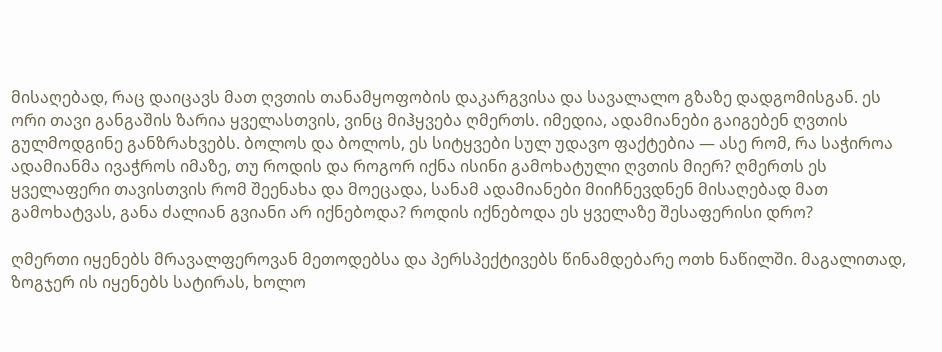მისაღებად, რაც დაიცავს მათ ღვთის თანამყოფობის დაკარგვისა და სავალალო გზაზე დადგომისგან. ეს ორი თავი განგაშის ზარია ყველასთვის, ვინც მიჰყვება ღმერთს. იმედია, ადამიანები გაიგებენ ღვთის გულმოდგინე განზრახვებს. ბოლოს და ბოლოს, ეს სიტყვები სულ უდავო ფაქტებია — ასე რომ, რა საჭიროა ადამიანმა ივაჭროს იმაზე, თუ როდის და როგორ იქნა ისინი გამოხატული ღვთის მიერ? ღმერთს ეს ყველაფერი თავისთვის რომ შეენახა და მოეცადა, სანამ ადამიანები მიიჩნევდნენ მისაღებად მათ გამოხატვას, განა ძალიან გვიანი არ იქნებოდა? როდის იქნებოდა ეს ყველაზე შესაფერისი დრო?

ღმერთი იყენებს მრავალფეროვან მეთოდებსა და პერსპექტივებს წინამდებარე ოთხ ნაწილში. მაგალითად, ზოგჯერ ის იყენებს სატირას, ხოლო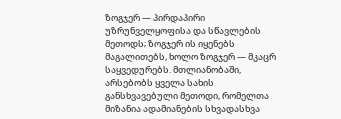ზოგჯერ — პირდაპირი უზრუნველყოფისა და სწავლების მეთოდს; ზოგჯერ ის იყენებს მაგალითებს, ხოლო ზოგჯერ — მკაცრ საყვედურებს. მთლიანობაში, არსებობს ყველა სახის განსხვავებული მეთოდი, რომელთა მიზანია ადამიანების სხვადასხვა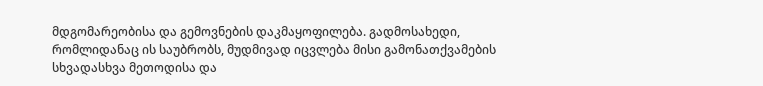მდგომარეობისა და გემოვნების დაკმაყოფილება. გადმოსახედი, რომლიდანაც ის საუბრობს, მუდმივად იცვლება მისი გამონათქვამების სხვადასხვა მეთოდისა და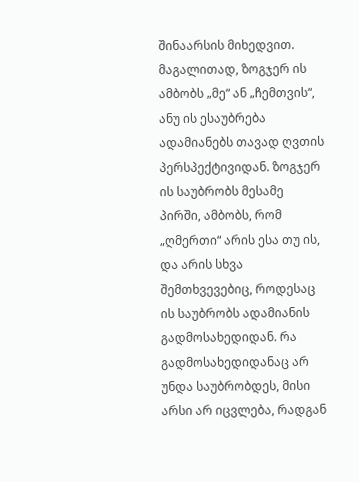შინაარსის მიხედვით. მაგალითად, ზოგჯერ ის ამბობს „მე“ ან „ჩემთვის“, ანუ ის ესაუბრება ადამიანებს თავად ღვთის პერსპექტივიდან. ზოგჯერ ის საუბრობს მესამე პირში, ამბობს, რომ „ღმერთი“ არის ესა თუ ის, და არის სხვა შემთხვევებიც, როდესაც ის საუბრობს ადამიანის გადმოსახედიდან. რა გადმოსახედიდანაც არ უნდა საუბრობდეს, მისი არსი არ იცვლება, რადგან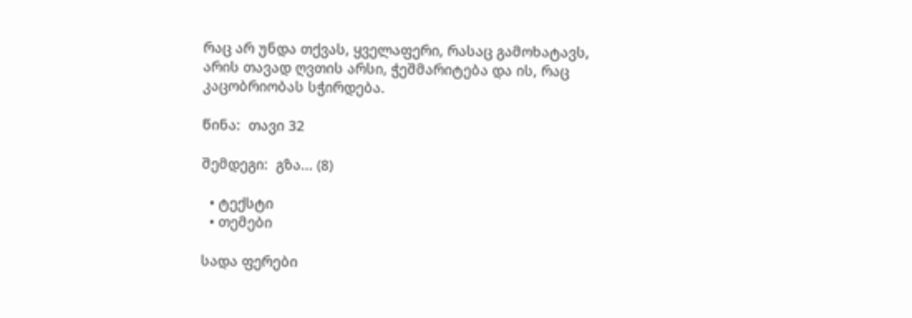რაც არ უნდა თქვას, ყველაფერი, რასაც გამოხატავს, არის თავად ღვთის არსი, ჭეშმარიტება და ის, რაც კაცობრიობას სჭირდება.

წინა:  თავი 32

შემდეგი:  გზა... (8)

  • ტექსტი
  • თემები

სადა ფერები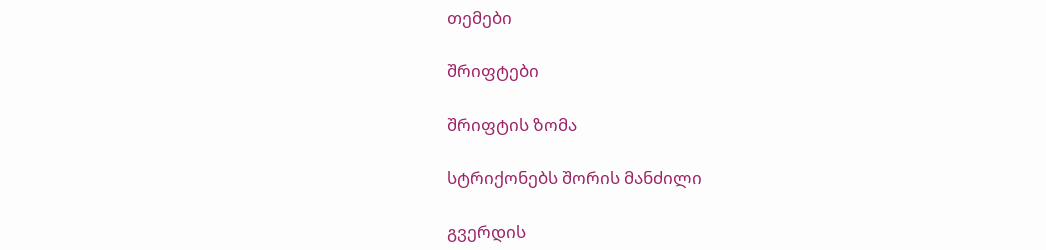თემები

შრიფტები

შრიფტის ზომა

სტრიქონებს შორის მანძილი

გვერდის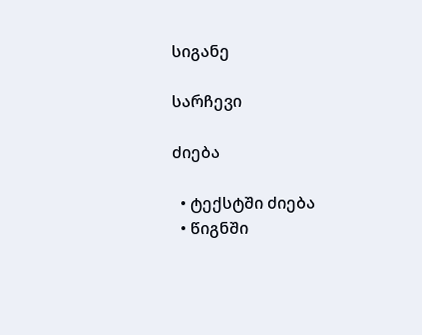სიგანე

სარჩევი

ძიება

  • ტექსტში ძიება
  • წიგნში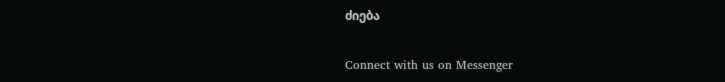ძიება

Connect with us on Messenger